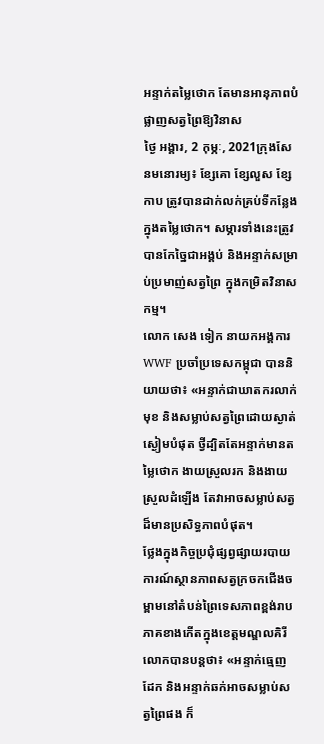អន្ទាក់តម្លៃថោក តែមានអានុភាពបំផ្លាញសត្វព្រៃឱ្យវិនាស
ថ្ងៃ អង្គារ, 2 កុម្ភៈ, 2021ក្រុងសែនមនោរម្យ៖ ខ្សែគោ ខ្សែលួស ខ្សែកាប ត្រូវបានដាក់លក់គ្រប់ទីកន្លែងក្នុងតម្លៃថោក។ សម្ភារទាំងនេះត្រូវបានកែច្នៃជាអង្គប់ និងអន្ទាក់សម្រាប់ប្រមាញ់សត្វព្រៃ ក្នុងកម្រិតវិនាសកម្ម។
លោក សេង ទៀក នាយកអង្គការ WWF ប្រចាំប្រទេសកម្ពុជា បាននិយាយថា៖ «អន្ទាក់ជាឃាតករលាក់មុខ និងសម្លាប់សត្វព្រៃដោយស្ងាត់ស្ងៀមបំផុត ថ្វីដ្បិតតែអន្ទាក់មានតម្លៃថោក ងាយស្រួលរក និងងាយស្រួលដំឡើង តែវាអាចសម្លាប់សត្វដ៏មានប្រសិទ្ធភាពបំផុត។
ថ្លែងក្នុងកិច្ចប្រជុំផ្សព្វផ្សាយរបាយការណ៍ស្ថានភាពសត្វក្រចកជើងចម្ពាមនៅតំបន់ព្រៃទេសភាពខ្ពង់រាបភាគខាងកើតក្នុងខេត្ដមណ្ឌលគិរី លោកបានបន្ដថា៖ «អន្ទាក់ធ្មេញដែក និងអន្ទាក់ឆក់អាចសម្លាប់សត្វព្រៃផង ក៏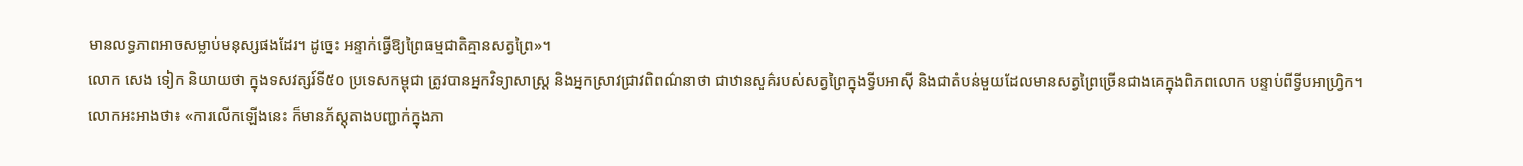មានលទ្ធភាពអាចសម្លាប់មនុស្សផងដែរ។ ដូច្នេះ អន្ទាក់ធ្វើឱ្យព្រៃធម្មជាតិគ្មានសត្វព្រៃ»។
លោក សេង ទៀក និយាយថា ក្នុងទសវត្សរ៍ទី៥០ ប្រទេសកម្ពុជា ត្រូវបានអ្នកវិទ្យាសាស្ដ្រ និងអ្នកស្រាវជ្រាវពិពណ៌នាថា ជាឋានសួគ៌របស់សត្វព្រៃក្នុងទ្វីបអាស៊ី និងជាតំបន់មួយដែលមានសត្វព្រៃច្រើនជាងគេក្នុងពិភពលោក បន្ទាប់ពីទ្វីបអាហ្វ្រិក។
លោកអះអាងថា៖ «ការលើកឡើងនេះ ក៏មានភ័ស្ដុតាងបញ្ជាក់ក្នុងភា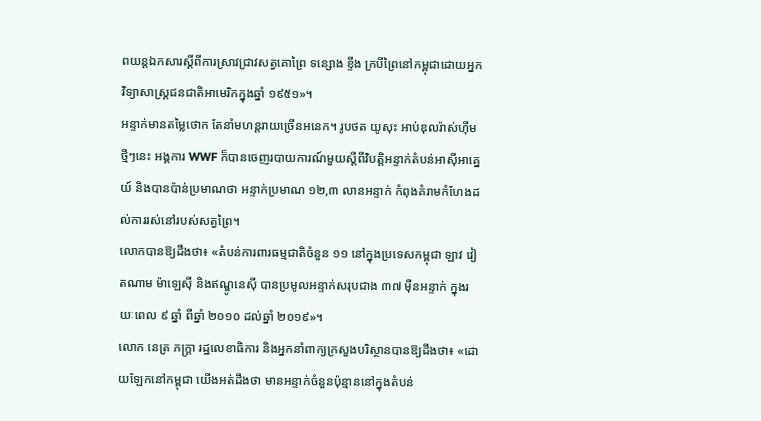ពយន្ដឯកសារស្ដីពីការស្រាវជ្រាវសត្វគោព្រៃ ទន្សោង ខ្ទីង ក្របីព្រៃនៅកម្ពុជាដោយអ្នកវិទ្យាសាស្ដ្រជនជាតិអាមេរិកក្នុងឆ្នាំ ១៩៥១»។
អន្ទាក់មានតម្លៃថោក តែនាំមហន្តរាយច្រើនអនេក។ រូបថត យូសុះ អាប់ឌុលរ៉ាស់ហ៊ីមថ្មីៗនេះ អង្គការ WWF ក៏បានចេញរបាយការណ៍មួយស្ដីពីវិបត្ដិអន្ទាក់តំបន់អាស៊ីអាគ្នេយ៍ និងបានប៉ាន់ប្រមាណថា អន្ទាក់ប្រមាណ ១២,៣ លានអន្ទាក់ កំពុងគំរាមកំហែងដល់ការរស់នៅរបស់សត្វព្រៃ។
លោកបានឱ្យដឹងថា៖ «តំបន់ការពារធម្មជាតិចំនួន ១១ នៅក្នុងប្រទេសកម្ពុជា ឡាវ វៀតណាម ម៉ាឡេស៊ី និងឥណ្ឌូនេស៊ី បានប្រមូលអន្ទាក់សរុបជាង ៣៧ ម៉ឺនអន្ទាក់ ក្នុងរយៈពេល ៩ ឆ្នាំ ពីឆ្នាំ ២០១០ ដល់ឆ្នាំ ២០១៩»។
លោក នេត្រ ភក្ត្រា រដ្ឋលេខាធិការ និងអ្នកនាំពាក្យក្រសួងបរិស្ថានបានឱ្យដឹងថា៖ «ដោយឡែកនៅកម្ពុជា យើងអត់ដឹងថា មានអន្ទាក់ចំនួនប៉ុន្មាននៅក្នុងតំបន់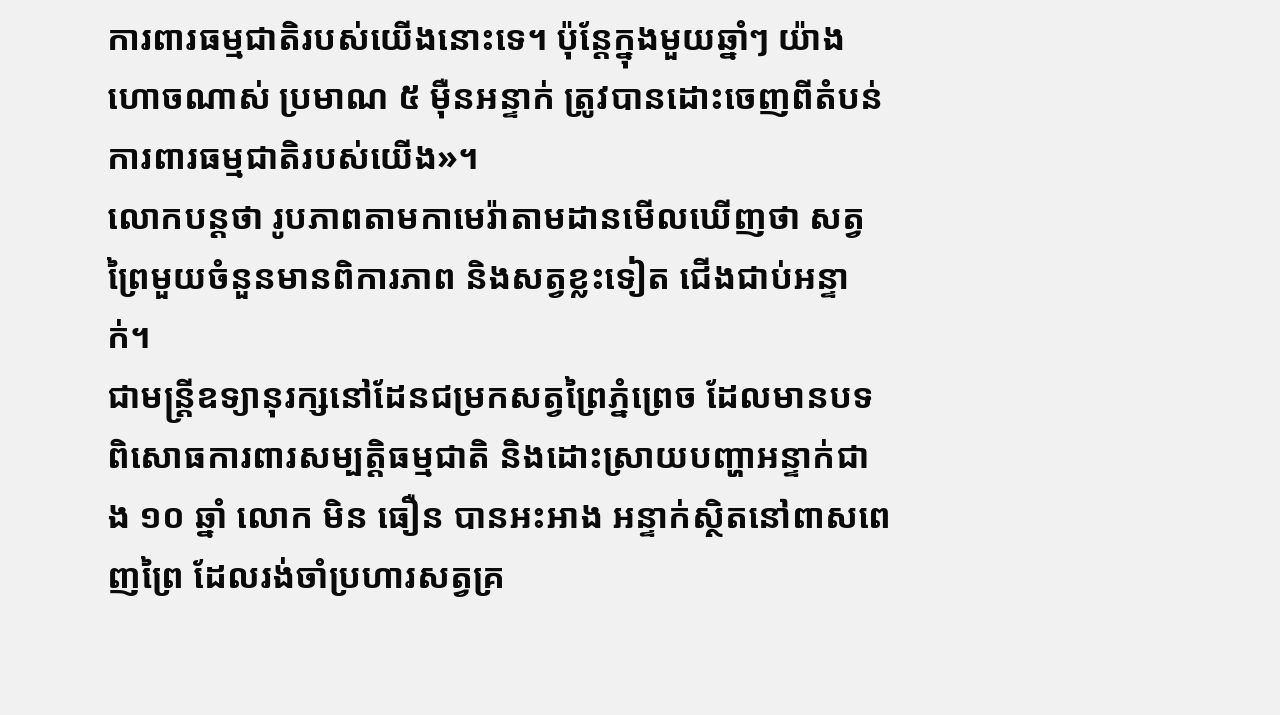ការពារធម្មជាតិរបស់យើងនោះទេ។ ប៉ុន្ដែក្នុងមួយឆ្នាំៗ យ៉ាងហោចណាស់ ប្រមាណ ៥ ម៉ឺនអន្ទាក់ ត្រូវបានដោះចេញពីតំបន់ការពារធម្មជាតិរបស់យើង»។
លោកបន្ដថា រូបភាពតាមកាមេរ៉ាតាមដានមើលឃើញថា សត្វព្រៃមួយចំនួនមានពិការភាព និងសត្វខ្លះទៀត ជើងជាប់អន្ទាក់។
ជាមន្ដ្រីឧទ្យានុរក្សនៅដែនជម្រកសត្វព្រៃភ្នំព្រេច ដែលមានបទពិសោធការពារសម្បត្ដិធម្មជាតិ និងដោះស្រាយបញ្ហាអន្ទាក់ជាង ១០ ឆ្នាំ លោក មិន ធឿន បានអះអាង អន្ទាក់ស្ថិតនៅពាសពេញព្រៃ ដែលរង់ចាំប្រហារសត្វគ្រ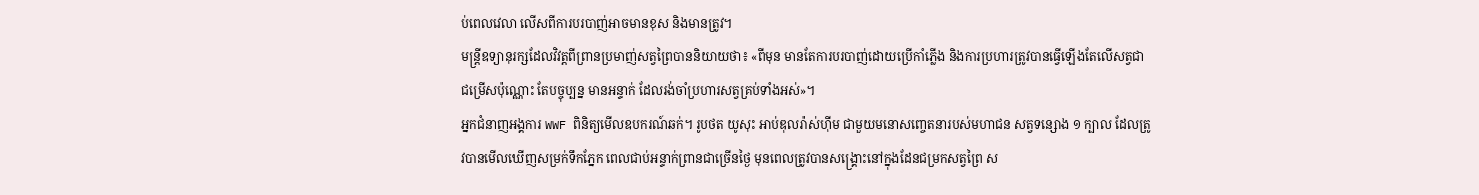ប់ពេលវេលា លើសពីការបរបាញ់អាចមានខុស និងមានត្រូវ។
មន្ដ្រីឧទ្យានុរក្សដែលវិវត្ដពីព្រានប្រមាញ់សត្វព្រៃបាននិយាយថា៖ «ពីមុន មានតែការបរបាញ់ដោយប្រើកាំភ្លើង និងការប្រហារត្រូវបានធ្វើឡើងតែលើសត្វជាជម្រើសប៉ុណ្ណោះ តែបច្ចុប្បន្ន មានអន្ទាក់ ដែលរង់ចាំប្រហារសត្វគ្រប់ទាំងអស់»។
អ្នកជំនាញអង្គការ WWF ពិនិត្យមើលឧបករណ៍ឆក់។ រូបថត យូសុះ អាប់ឌុលរ៉ាស់ហ៊ីម ជាមួយមនោសញ្ចេតនារបស់មហាជន សត្វទន្សោង ១ ក្បាល ដែលត្រូវបានមើលឃើញសម្រក់ទឹកភ្នែក ពេលជាប់អន្ទាក់ព្រានជាច្រើនថ្ងៃ មុនពេលត្រូវបានសង្គ្រោះនៅក្នុងដែនជម្រកសត្វព្រៃ ស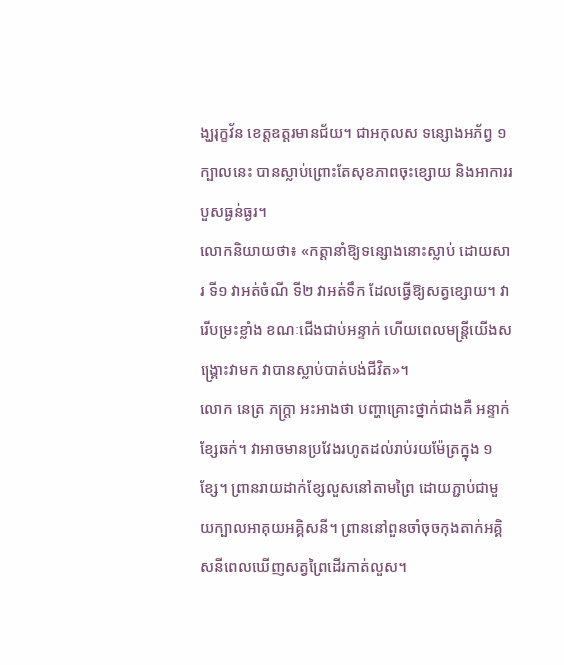ង្ឃរុក្ខវ័ន ខេត្ដឧត្ដរមានជ័យ។ ជាអកុលស ទន្សោងអភ័ព្វ ១ ក្បាលនេះ បានស្លាប់ព្រោះតែសុខភាពចុះខ្សោយ និងអាការរបួសធ្ងន់ធ្ងរ។
លោកនិយាយថា៖ «កត្ដានាំឱ្យទន្សោងនោះស្លាប់ ដោយសារ ទី១ វាអត់ចំណី ទី២ វាអត់ទឹក ដែលធ្វើឱ្យសត្វខ្សោយ។ វារើបម្រះខ្លាំង ខណៈជើងជាប់អន្ទាក់ ហើយពេលមន្ដ្រីយើងសង្គ្រោះវាមក វាបានស្លាប់បាត់បង់ជីវិត»។
លោក នេត្រ ភក្ត្រា អះអាងថា បញ្ហាគ្រោះថ្នាក់ជាងគឺ អន្ទាក់ខ្សែឆក់។ វាអាចមានប្រវែងរហូតដល់រាប់រយម៉ែត្រក្នុង ១ ខ្សែ។ ព្រានរាយដាក់ខ្សែលួសនៅតាមព្រៃ ដោយភ្ជាប់ជាមួយក្បាលអាគុយអគ្គិសនី។ ព្រាននៅពួនចាំចុចកុងតាក់អគ្គិសនីពេលឃើញសត្វព្រៃដើរកាត់លួស។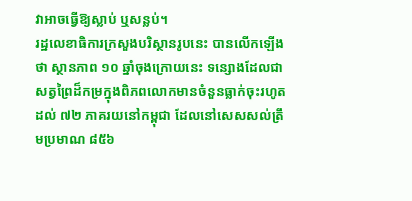វាអាចធ្វើឱ្យស្លាប់ ឬសន្លប់។
រដ្ឋលេខាធិការក្រសួងបរិស្ថានរូបនេះ បានលើកឡើងថា ស្ថានភាព ១០ ឆ្នាំចុងក្រោយនេះ ទន្សោងដែលជាសត្វព្រៃដ៏កម្រក្នុងពិភពលោកមានចំនួនធ្លាក់ចុះរហូតដល់ ៧២ ភាគរយនៅកម្ពុជា ដែលនៅសេសសល់ត្រឹមប្រមាណ ៨៥៦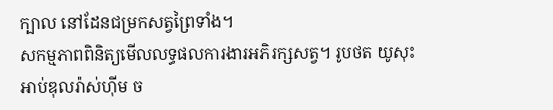ក្បាល នៅដែនជម្រកសត្វព្រៃទាំង។
សកម្មភាពពិនិត្យមើលលទ្ធផលការងារអភិរក្សសត្វ។ រូបថត យូសុះ អាប់ឌុលរ៉ាស់ហ៊ីម ច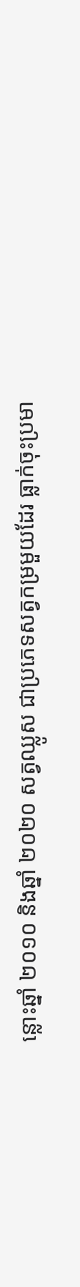ន្លោះឆ្នាំ ២០១០ និងឆ្នាំ ២០២០ សត្វឈ្លូស ជាប្រភេទសត្វកម្រមួយដែរ ធ្លាក់ចុះប្រមា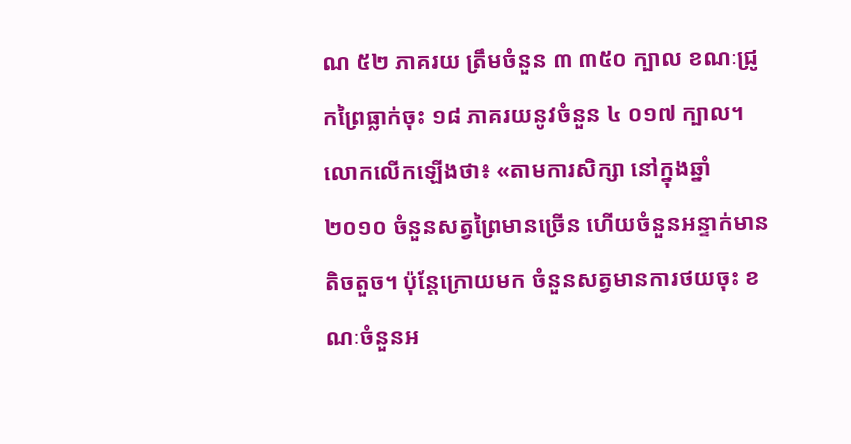ណ ៥២ ភាគរយ ត្រឹមចំនួន ៣ ៣៥០ ក្បាល ខណៈជ្រូកព្រៃធ្លាក់ចុះ ១៨ ភាគរយនូវចំនួន ៤ ០១៧ ក្បាល។
លោកលើកឡើងថា៖ «តាមការសិក្សា នៅក្នុងឆ្នាំ ២០១០ ចំនួនសត្វព្រៃមានច្រើន ហើយចំនួនអន្ទាក់មានតិចតួច។ ប៉ុន្ដែក្រោយមក ចំនួនសត្វមានការថយចុះ ខណៈចំនួនអ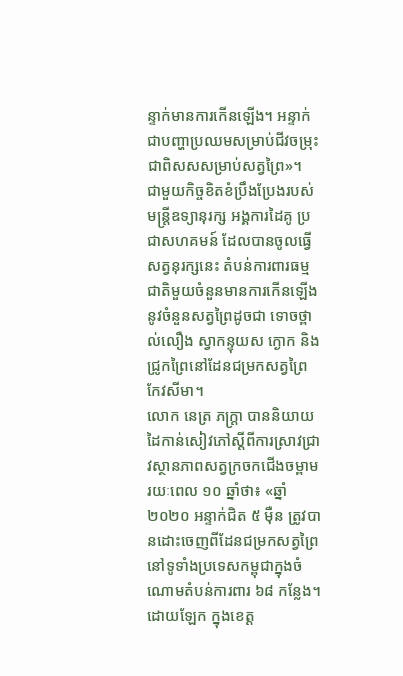ន្ទាក់មានការកើនឡើង។ អន្ទាក់ជាបញ្ហាប្រឈមសម្រាប់ជីវចម្រុះ ជាពិសសសម្រាប់សត្វព្រៃ»។
ជាមួយកិច្ចខិតខំប្រឹងប្រែងរបស់មន្ដ្រីឧទ្យានុរក្ស អង្គការដៃគូ ប្រជាសហគមន៍ ដែលបានចូលធ្វើសត្វនុរក្សនេះ តំបន់ការពារធម្មជាតិមួយចំនួនមានការកើនឡើងនូវចំនួនសត្វព្រៃដូចជា ទោចថ្ពាល់លឿង ស្វាកន្ទុយស ក្ងោក និងជ្រូកព្រៃនៅដែនជម្រកសត្វព្រៃកែវសីមា។
លោក នេត្រ ភក្ដ្រា បាននិយាយដៃកាន់សៀវភៅស្ដីពីការស្រាវជ្រាវស្ថានភាពសត្វក្រចកជើងចម្ពាម រយៈពេល ១០ ឆ្នាំថា៖ «ឆ្នាំ ២០២០ អន្ទាក់ជិត ៥ ម៉ឺន ត្រូវបានដោះចេញពីដែនជម្រកសត្វព្រៃនៅទូទាំងប្រទេសកម្ពុជាក្នុងចំណោមតំបន់ការពារ ៦៨ កន្លែង។ ដោយឡែក ក្នុងខេត្ដ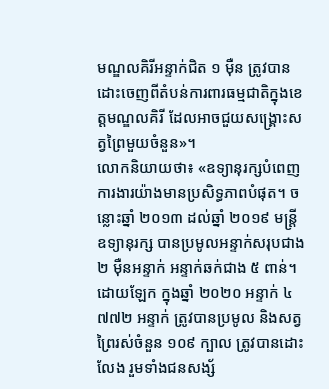មណ្ឌលគិរីអន្ទាក់ជិត ១ ម៉ឺន ត្រូវបានដោះចេញពីតំបន់ការពារធម្មជាតិក្នុងខេត្ដមណ្ឌលគិរី ដែលអាចជួយសង្គ្រោះសត្វព្រៃមួយចំនួន»។
លោកនិយាយថា៖ «ឧទ្យានុរក្សបំពេញការងារយ៉ាងមានប្រសិទ្ធភាពបំផុត។ ចន្លោះឆ្នាំ ២០១៣ ដល់ឆ្នាំ ២០១៩ មន្ដ្រីឧទ្យានុរក្ស បានប្រមូលអន្ទាក់សរុបជាង ២ ម៉ឺនអន្ទាក់ អន្ទាក់ឆក់ជាង ៥ ពាន់។ ដោយឡែក ក្នុងឆ្នាំ ២០២០ អន្ទាក់ ៤ ៧៧២ អន្ទាក់ ត្រូវបានប្រមូល និងសត្វព្រៃរស់ចំនួន ១០៩ ក្បាល ត្រូវបានដោះលែង រួមទាំងជនសង្ស័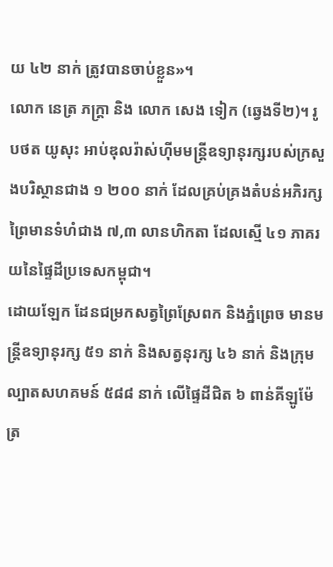យ ៤២ នាក់ ត្រូវបានចាប់ខ្លួន»។
លោក នេត្រ ភក្ត្រា និង លោក សេង ទៀក (ឆ្វេងទី២)។ រូបថត យូសុះ អាប់ឌុលរ៉ាស់ហ៊ីមមន្ដ្រីឧទ្យានុរក្សរបស់ក្រសួងបរិស្ថានជាង ១ ២០០ នាក់ ដែលគ្រប់គ្រងតំបន់អភិរក្សព្រៃមានទំហំជាង ៧,៣ លានហិកតា ដែលស្មើ ៤១ ភាគរយនៃផ្ទៃដីប្រទេសកម្ពុជា។
ដោយឡែក ដែនជម្រកសត្វព្រៃស្រែពក និងភ្នំព្រេច មានមន្ដ្រីឧទ្យានុរក្ស ៥១ នាក់ និងសត្វនុរក្ស ៤៦ នាក់ និងក្រុមល្បាតសហគមន៍ ៥៨៨ នាក់ លើផ្ទៃដីជិត ៦ ពាន់គីឡូម៉ែត្រ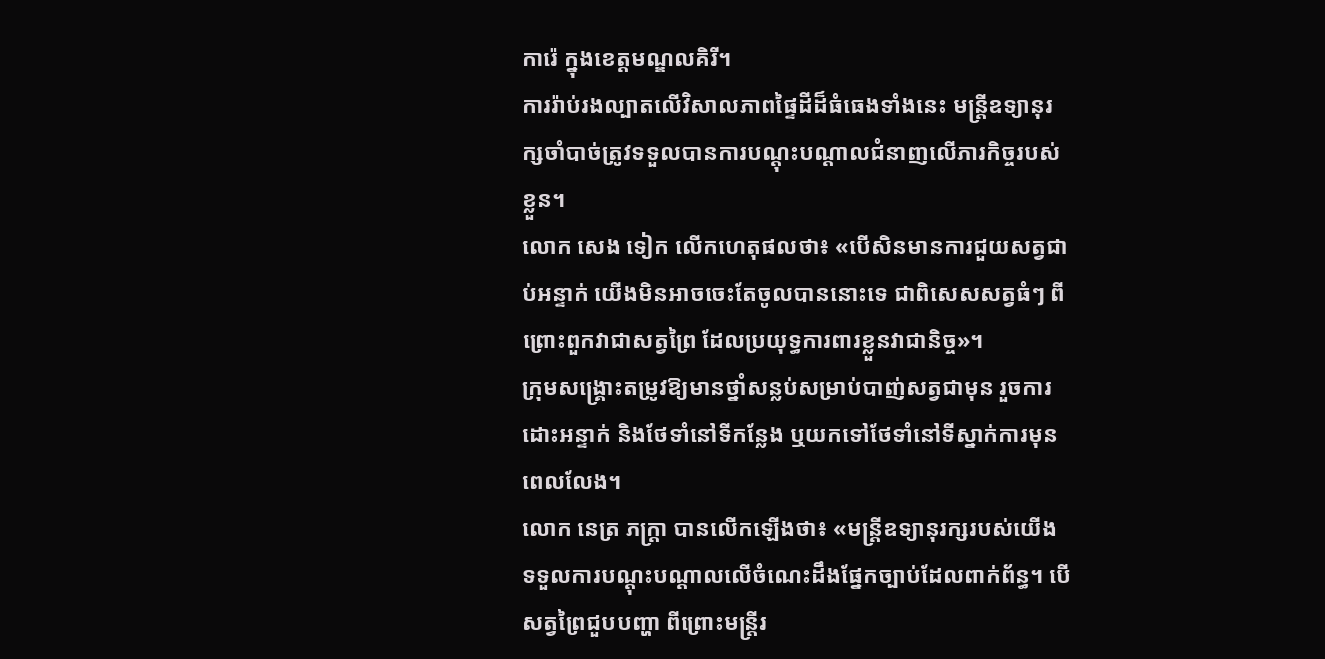ការ៉េ ក្នុងខេត្ដមណ្ឌលគិរី។
ការរ៉ាប់រងល្បាតលើវិសាលភាពផ្ទៃដីដ៏ធំធេងទាំងនេះ មន្ដ្រីឧទ្យានុរក្សចាំបាច់ត្រូវទទួលបានការបណ្ដុះបណ្ដាលជំនាញលើភារកិច្ចរបស់ខ្លួន។
លោក សេង ទៀក លើកហេតុផលថា៖ «បើសិនមានការជួយសត្វជាប់អន្ទាក់ យើងមិនអាចចេះតែចូលបាននោះទេ ជាពិសេសសត្វធំៗ ពីព្រោះពួកវាជាសត្វព្រៃ ដែលប្រយុទ្ធការពារខ្លួនវាជានិច្ច»។
ក្រុមសង្គ្រោះតម្រូវឱ្យមានថ្នាំសន្លប់សម្រាប់បាញ់សត្វជាមុន រួចការដោះអន្ទាក់ និងថែទាំនៅទីកន្លែង ឬយកទៅថែទាំនៅទីស្នាក់ការមុនពេលលែង។
លោក នេត្រ ភក្ដ្រា បានលើកឡើងថា៖ «មន្ដ្រីឧទ្យានុរក្សរបស់យើងទទួលការបណ្ដុះបណ្ដាលលើចំណេះដឹងផ្នែកច្បាប់ដែលពាក់ព័ន្ធ។ បើសត្វព្រៃជួបបញ្ហា ពីព្រោះមន្ដ្រីរ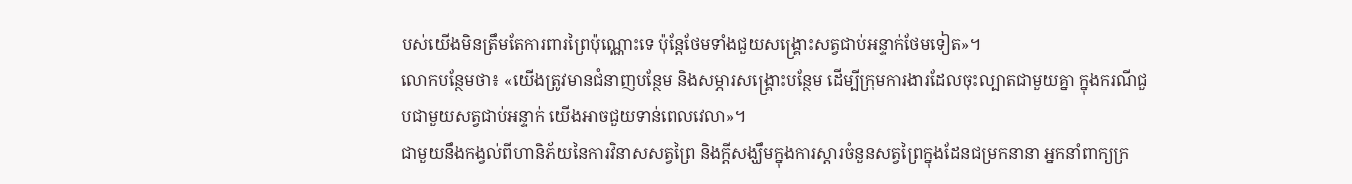បស់យើងមិនត្រឹមតែការពារព្រៃប៉ុណ្ណោះទេ ប៉ុន្ដែថែមទាំងជួយសង្គ្រោះសត្វជាប់អន្ទាក់ថែមទៀត»។
លោកបន្ថែមថា៖ «យើងត្រូវមានជំនាញបន្ថែម និងសម្ភារសង្គ្រោះបន្ថែម ដើម្បីក្រុមការងារដែលចុះល្បាតជាមួយគ្នា ក្នុងករណីជួបជាមួយសត្វជាប់អន្ទាក់ យើងអាចជួយទាន់ពេលវេលា»។
ជាមួយនឹងកង្វល់ពីហានិភ័យនៃការវិនាសសត្វព្រៃ និងក្ដីសង្ឃឹមក្នុងការស្ដារចំនួនសត្វព្រៃក្នុងដែនជម្រកនានា អ្នកនាំពាក្យក្រ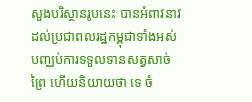សួងបរិស្ថានរូបនេះ បានអំពាវនាវដល់ប្រជាពលរដ្ឋកម្ពុជាទាំងអស់ បញ្ឈប់ការទទួលទានសត្វសាច់ព្រៃ ហើយនិយាយថា ទេ ចំ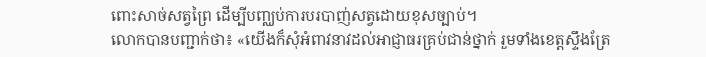ពោះសាច់សត្វព្រៃ ដើម្បីបញ្ឈប់ការបរបាញ់សត្វដោយខុសច្បាប់។
លោកបានបញ្ជាក់ថា៖ «យើងក៏សុំអំពាវនាវដល់អាជ្ញាធរគ្រប់ជាន់ថ្នាក់ រួមទាំងខេត្ដស្ទឹងត្រែ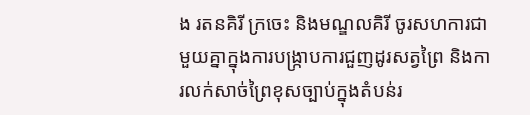ង រតនគិរី ក្រចេះ និងមណ្ឌលគិរី ចូរសហការជាមួយគ្នាក្នុងការបង្ក្រាបការជួញដូរសត្វព្រៃ និងការលក់សាច់ព្រៃខុសច្បាប់ក្នុងតំបន់រ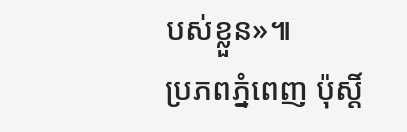បស់ខ្លួន»៕
ប្រភពភ្នំពេញ ប៉ុស្តិ៍